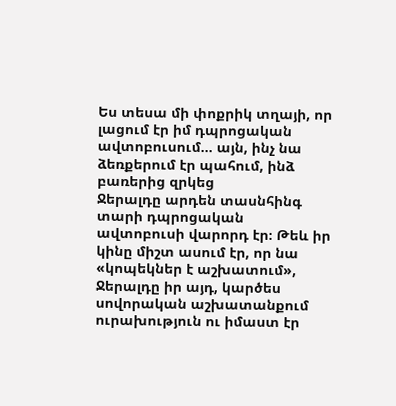Ես տեսա մի փոքրիկ տղայի, որ լացում էր իմ դպրոցական ավտոբուսում… այն, ինչ նա ձեռքերում էր պահում, ինձ բառերից զրկեց
Ջերալդը արդեն տասնհինգ տարի դպրոցական ավտոբուսի վարորդ էր։ Թեև իր կինը միշտ ասում էր, որ նա «կոպեկներ է աշխատում», Ջերալդը իր այդ, կարծես սովորական աշխատանքում ուրախություն ու իմաստ էր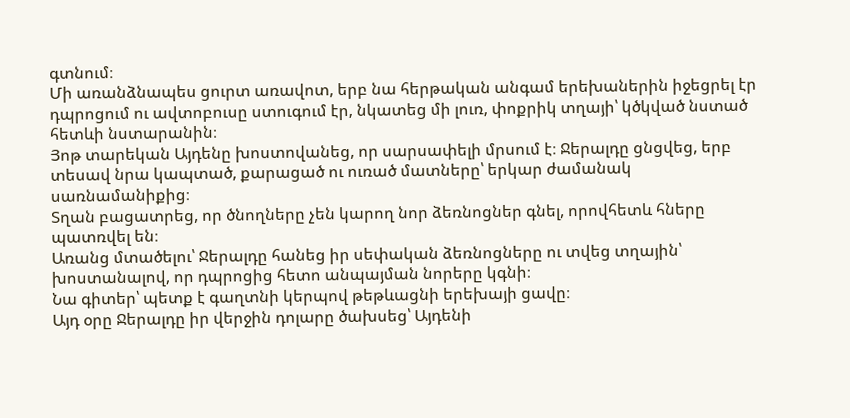գտնում։
Մի առանձնապես ցուրտ առավոտ, երբ նա հերթական անգամ երեխաներին իջեցրել էր դպրոցում ու ավտոբուսը ստուգում էր, նկատեց մի լուռ, փոքրիկ տղայի՝ կծկված նստած հետևի նստարանին։
Յոթ տարեկան Այդենը խոստովանեց, որ սարսափելի մրսում է։ Ջերալդը ցնցվեց, երբ տեսավ նրա կապտած, քարացած ու ուռած մատները՝ երկար ժամանակ սառնամանիքից։
Տղան բացատրեց, որ ծնողները չեն կարող նոր ձեռնոցներ գնել, որովհետև հները պատռվել են։
Առանց մտածելու՝ Ջերալդը հանեց իր սեփական ձեռնոցները ու տվեց տղային՝ խոստանալով, որ դպրոցից հետո անպայման նորերը կգնի։
Նա գիտեր՝ պետք է գաղտնի կերպով թեթևացնի երեխայի ցավը։
Այդ օրը Ջերալդը իր վերջին դոլարը ծախսեց՝ Այդենի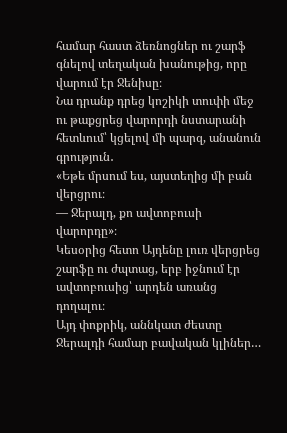համար հաստ ձեռնոցներ ու շարֆ գնելով տեղական խանութից, որը վարում էր Ջենիսը։
Նա դրանք դրեց կոշիկի տուփի մեջ ու թաքցրեց վարորդի նստարանի հետևում՝ կցելով մի պարզ, անանուն գրություն․
«Եթե մրսում ես, այստեղից մի բան վերցրու։
— Ջերալդ, քո ավտոբուսի վարորդը»։
Կեսօրից հետո Այդենը լուռ վերցրեց շարֆը ու ժպտաց, երբ իջնում էր ավտոբուսից՝ արդեն առանց դողալու։
Այդ փոքրիկ, աննկատ ժեստը Ջերալդի համար բավական կլիներ…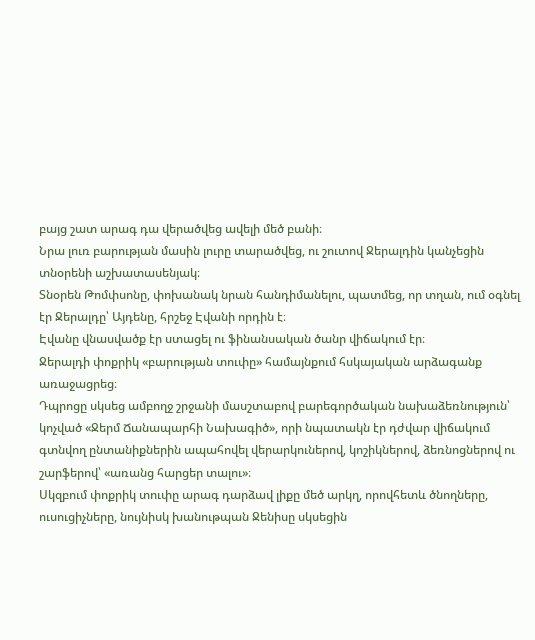բայց շատ արագ դա վերածվեց ավելի մեծ բանի։
Նրա լուռ բարության մասին լուրը տարածվեց, ու շուտով Ջերալդին կանչեցին տնօրենի աշխատասենյակ։
Տնօրեն Թոմփսոնը, փոխանակ նրան հանդիմանելու, պատմեց, որ տղան, ում օգնել էր Ջերալդը՝ Այդենը, հրշեջ Էվանի որդին է։
Էվանը վնասվածք էր ստացել ու ֆինանսական ծանր վիճակում էր։
Ջերալդի փոքրիկ «բարության տուփը» համայնքում հսկայական արձագանք առաջացրեց։
Դպրոցը սկսեց ամբողջ շրջանի մասշտաբով բարեգործական նախաձեռնություն՝ կոչված «Ջերմ Ճանապարհի Նախագիծ», որի նպատակն էր դժվար վիճակում գտնվող ընտանիքներին ապահովել վերարկուներով, կոշիկներով, ձեռնոցներով ու շարֆերով՝ «առանց հարցեր տալու»։
Սկզբում փոքրիկ տուփը արագ դարձավ լիքը մեծ արկղ, որովհետև ծնողները, ուսուցիչները, նույնիսկ խանութպան Ջենիսը սկսեցին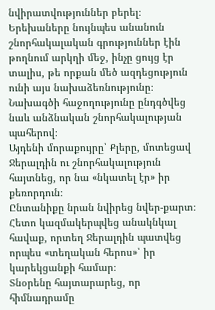նվիրատվություններ բերել։
Երեխաները նույնպես անանուն շնորհակալական գրություններ էին թողնում արկղի մեջ, ինչը ցույց էր տալիս, թե որքան մեծ ազդեցություն ունի այս նախաձեռնությունը։
Նախագծի հաջողությունը ընդգծվեց նաև անձնական շնորհակալության պահերով։
Այդենի մորաքույրը՝ Քլերը, մոտեցավ Ջերալդին ու շնորհակալություն հայտնեց, որ նա «նկատել էր» իր քեռորդուն։
Ընտանիքը նրան նվիրեց նվեր-քարտ։
Հետո կազմակերպվեց անակնկալ հավաք, որտեղ Ջերալդին պատվեց որպես «տեղական հերոս»՝ իր կարեկցանքի համար։
Տնօրենը հայտարարեց, որ հիմնադրամը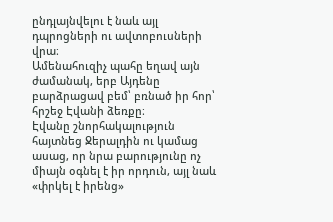ընդլայնվելու է նաև այլ դպրոցների ու ավտոբուսների վրա։
Ամենահուզիչ պահը եղավ այն ժամանակ, երբ Այդենը բարձրացավ բեմ՝ բռնած իր հոր՝ հրշեջ Էվանի ձեռքը։
Էվանը շնորհակալություն հայտնեց Ջերալդին ու կամաց ասաց, որ նրա բարությունը ոչ միայն օգնել է իր որդուն, այլ նաև «փրկել է իրենց»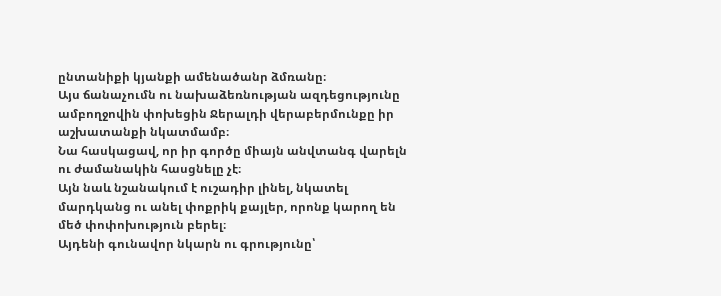ընտանիքի կյանքի ամենածանր ձմռանը։
Այս ճանաչումն ու նախաձեռնության ազդեցությունը ամբողջովին փոխեցին Ջերալդի վերաբերմունքը իր աշխատանքի նկատմամբ։
Նա հասկացավ, որ իր գործը միայն անվտանգ վարելն ու ժամանակին հասցնելը չէ։
Այն նաև նշանակում է ուշադիր լինել, նկատել մարդկանց ու անել փոքրիկ քայլեր, որոնք կարող են մեծ փոփոխություն բերել։
Այդենի գունավոր նկարն ու գրությունը՝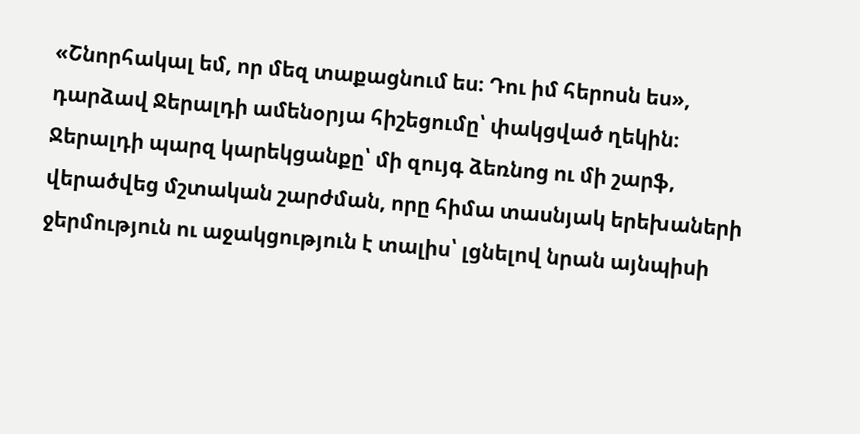«Շնորհակալ եմ, որ մեզ տաքացնում ես։ Դու իմ հերոսն ես»,
դարձավ Ջերալդի ամենօրյա հիշեցումը՝ փակցված ղեկին։
Ջերալդի պարզ կարեկցանքը՝ մի զույգ ձեռնոց ու մի շարֆ, վերածվեց մշտական շարժման, որը հիմա տասնյակ երեխաների ջերմություն ու աջակցություն է տալիս՝ լցնելով նրան այնպիսի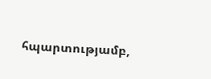հպարտությամբ,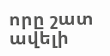որը շատ ավելի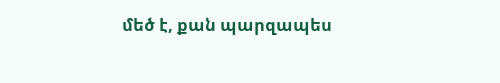մեծ է, քան պարզապես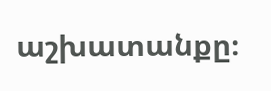աշխատանքը։